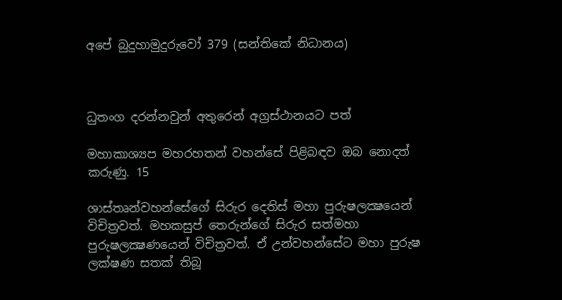අපේ බුදුහාමුදුරුවෝ 379 (සන්තිකේ නිධානය)



ධුතංග දරන්නවුන් අතුරෙන් අග්‍රස්ථානයට පත්

මහාකාශ්‍යප මහරහතන් වහන්සේ පිළිබඳව ඔබ නොදත් කරුණු. 15

ශාස්තෘන්වහන්සේගේ සිරුර දෙතිස් මහා පුරුෂලක්‍ෂයෙන් විචිත්‍රවත්. මහකසුප් තෙරුන්ගේ සිරුර සත්මහා පුරුෂලක්‍ෂණයෙන් විචිත්‍රවත්. ඒ උන්වහන්සේට මහා පුරුෂ ලක්ෂණ සතක් තිබූ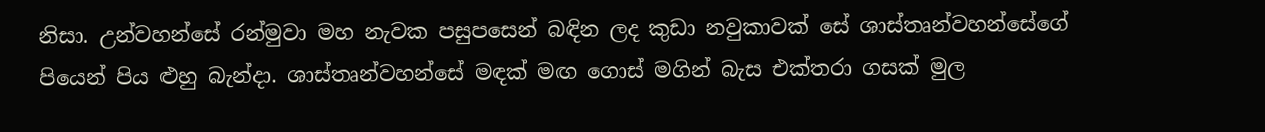නිසා. උන්වහන්සේ රන්මුවා මහ නැවක පසුපසෙන් බඳින ලද කුඩා නවුකාවක් සේ ශාස්තෘන්වහන්සේගේ පියෙන් පිය ළුහු බැන්දා. ශාස්තෘන්වහන්සේ මඳක් මඟ ගොස් මගින් බැස එක්තරා ගසක් මුල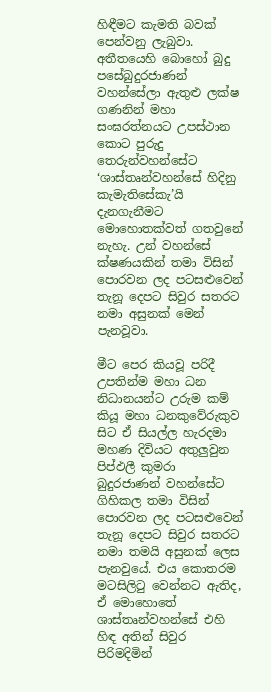හිඳීමට කැමති බවක් පෙන්වනු ලැබුවා. අතීතයෙහි බොහෝ බුදු පසේබුදුරජාණන් වහන්සේලා ඇතුළු ලක්ෂ ගණනින් මහා සංඝරත්නයට උපස්ථාන කොට පුරුදු තෙරුන්වහන්සේට ‘ශාස්තෘන්වහන්සේ හිදිනු කැමැතිසේකැ’යි දැනගැනීමට මොහොතක්වත් ගතවුනේ නැහැ. උන් වහන්සේ ක්ෂණයකින් තමා විසින් පොරවන ලද පටසළුවෙන් තැනූ දෙපට සිවුර සතරට නමා අසුනක් මෙන් පැනවූවා.

මීට පෙර කියවූ පරිදී උපතින්ම මහා ධන නිධානයන්ට උරුම කම් කියූ මහා ධනකුවේරුකුව සිට ඒ සියල්ල හැරදමා මහණ දිවියට අතුලුවුන පිප්ඵලී කුමරා බුදුරජාණන් වහන්සේට ගිහිකල තමා විසින් පොරවන ලද පටසළුවෙන් තැනූ දෙපට සිවුර සතරට නමා තමයි අසුනක් ලෙස පැනවුයේ. එය කොතරම මටසිලිටු වෙන්නට ඇතිද, ඒ මොහොතේ ශාස්තෘන්වහන්සේ එහි හිඳ අතින් සිවුර පිරිමදිමින්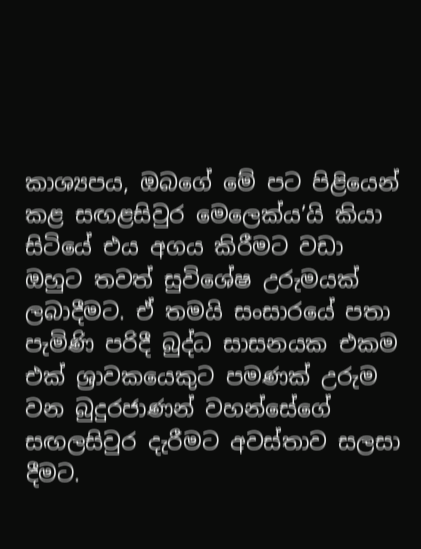කාශ්‍යපය, ඔබගේ මේ පට පිළියෙන් කළ සඟළසිවුර මෙලෙක්ය’යි කියා සිටියේ එය අගය කිරීමට වඩා ඔහුට තවත් සුවිශේෂ උරුමයක් ලබාදීමට. ඒ තමයි සංසාරයේ පතා පැමිණි පරිදී බුද්ධ සාසනයක එකම එක් ශ්‍රාවකයෙකුට පමණක් උරුම වන බුදුරජාණන් වහන්සේගේ සඟලසිවුර දැරීමට අවස්තාව සලසා දීමට.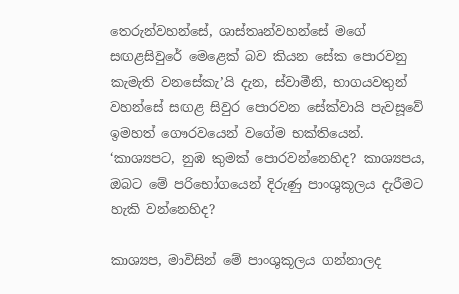තෙරුන්වහන්සේ, ශාස්තෘන්වහන්සේ මගේ සඟළසිවුරේ මෙළෙක් බව කියන සේක පොරවනු කැමැති වනසේකැ’යි දැන, ස්වාමීනි, භාගයවතුන් වහන්සේ සඟළ සිවුර පොරවන සේක්වායි පැවසූවේ ඉමහත් ගෞරවයෙන් වගේම භක්තියෙන්. ‘කාශ්‍යපට, නුඹ කුමක් පොරවන්නෙහිද? කාශ්‍යපය, ඔබට මේ පරිභෝගයෙන් දිරුණු පාංශුකූලය දැරීමට හැකි වන්නෙහිද?

කාශ්‍යප, මාවිසින් මේ පාංශුකූලය ගන්නාලද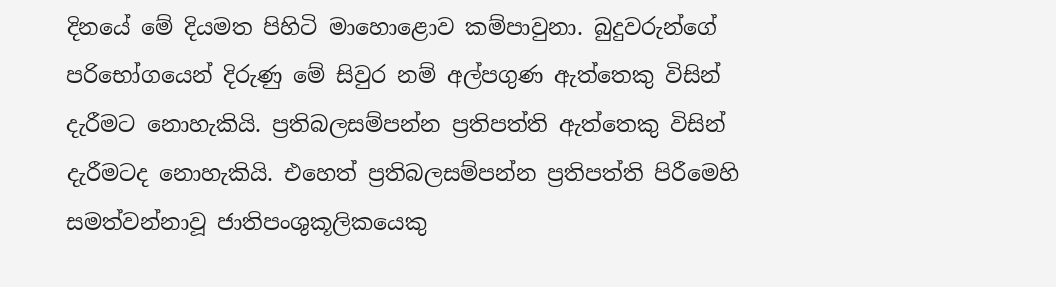දිනයේ මේ දියමත පිහිටි මාහොළොව කම්පාවුනා. බුදුවරුන්ගේ පරිභෝගයෙන් දිරුණු මේ සිවුර නම් අල්පගුණ ඇත්තෙකු විසින් දැරීමට නොහැකියි. ප්‍රතිබලසම්පන්න ප්‍රතිපත්ති ඇත්තෙකු විසින් දැරීමටද නොහැකියි. එහෙත් ප්‍රතිබලසම්පන්න ප්‍රතිපත්ති පිරීමෙහි සමත්වන්නාවූ ජාතිපංශුකූලිකයෙකු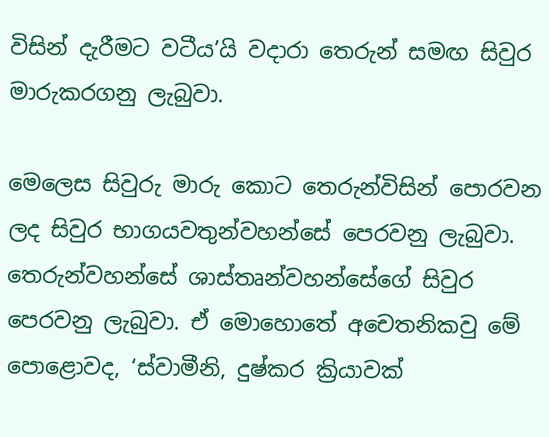විසින් දැරීමට වටීය’යි වදාරා තෙරුන් සමඟ සිවුර මාරුකරගනු ලැබුවා.

මෙලෙස සිවුරු මාරු කොට තෙරුන්විසින් පොරවන ලද සිවුර භාගයවතුන්වහන්සේ පෙරවනු ලැබුවා. තෙරුන්වහන්සේ ශාස්තෘන්වහන්සේගේ සිවුර පෙරවනු ලැබුවා. ඒ මොහොතේ අචෙතනිකවු මේ පොළොවද, ‘ස්වාමීනි, දුෂ්කර ක්‍රියාවක්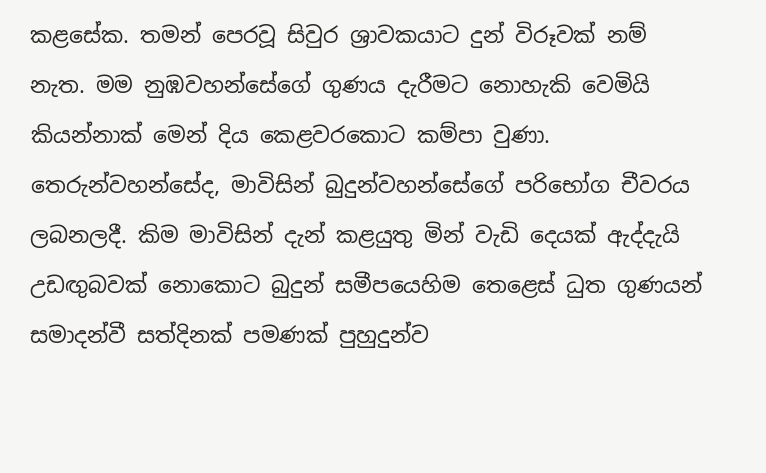කළසේක. තමන් පෙරවූ සිවුර ශ්‍රාවකයාට දුන් විරූවක් නම් නැත. මම නුඹවහන්සේගේ ගුණය දැරීමට නොහැකි වෙමියි කියන්නාක් මෙන් දිය කෙළවරකොට කම්පා වුණා. තෙරුන්වහන්සේද, මාවිසින් බුදුන්වහන්සේගේ පරිභෝග චීවරය ලබනලදී. කිම මාවිසින් දැන් කළයුතු මින් වැඩි දෙයක් ඇද්දැයි උඩඟුබවක් නොකොට බුදුන් සමීපයෙහිම තෙළෙස් ධුත ගුණයන් සමාදන්වී සත්දිනක් පමණක් පුහුදුන්ව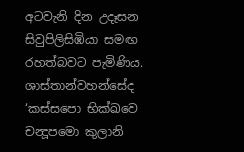අටවැනි දින උදෑසන සිවුපිලිසිඹියා සමඟ රහත්බවට පැමිණිය. ශාස්තාන්වහන්සේද ‘කස්සපො භික්‍ඛවෙ චන්‍දූපමො කුලානි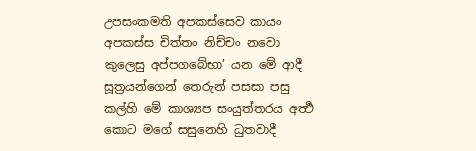උපසංකමති අපකස්සෙව කායං අපකස්ස චිත්තං නිච්චං නවො කුලෙසු අප්පගබේභා’ යන මේ ආදී සූත්‍රයන්ගෙන් තෙරුන් පසසා පසු කල්හි මේ කාශ්‍යප සංයුත්තරය අර්‍ත්‍ථ කොට මගේ සසුනෙහි ධුතවාදී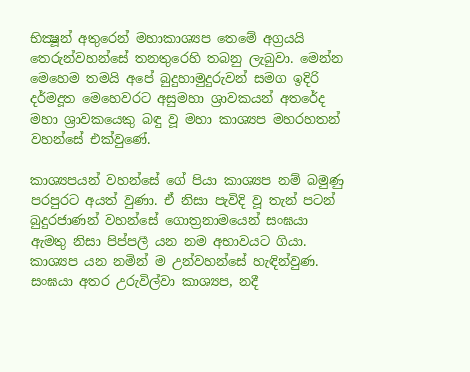භික්‍ෂූන් අතුරෙන් මහාකාශ්‍යප තෙමේ අග්‍රයයි තෙරුන්වහන්සේ තනතුරෙහි තබනු ලැබුවා. මෙන්න මෙහෙම තමයි අපේ බුදුහාමුදුරුවන් සමග ඉදිරි දර්මදූත මෙහෙවරට අසුමහා ශ්‍රාවකයන් අතරේද මහා ශ්‍රාවකයෙකු බඳු වූ මහා කාශ්‍යප මහරහතන් වහන්සේ එක්වුණේ.

කාශ්‍යපයන් වහන්සේ ගේ පියා කාශ්‍යප නම් බමුණු පරපුරට අයත් වුණා. ඒ නිසා පැවිදි වූ තැන් පටන් බුදුරජාණන් වහන්සේ ගොත්‍රනාමයෙන් සංඝයා ඇමතු නිසා පිප්පලී යන නම අභාවයට ගියා. කාශ්‍යප යන නමින් ම උන්වහන්සේ හැඳින්වුණ. සංඝයා අතර උරුවිල්වා කාශ්‍යප, නදී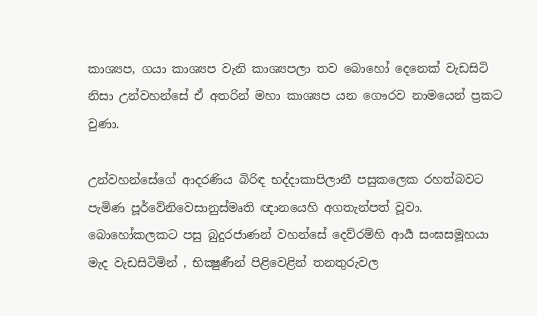කාශ්‍යප, ගයා කාශ්‍යප වැනි කාශ්‍යපලා තව බොහෝ දෙනෙක් වැඩසිටි නිසා උන්වහන්සේ ඒ අතරින් මහා කාශ්‍යප යන ගෞරව නාමයෙන් ප්‍රකට වුණා.

උන්වහන්සේගේ ආදරණිය බිරිඳ භද්දාකාපිලානී පසුකලෙක රහත්බවට පැමිණ පූර්වේනිවෙසානුස්මෘති ඥානයෙහි අගතැන්පත් වූවා. බොහෝකලකට පසු බුදුරජාණන් වහන්සේ දෙව්රම්හි ආර්‍ය සංඝසමූහයා මැද වැඩසිටිමින් , භික්‍ෂුණීන් පිළිවෙළින් තනතුරුවල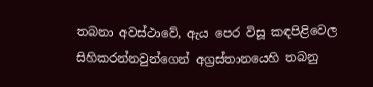තබනා අවස්ථාවේ, ඇය පෙර විසූ කඳපිළිවෙල සිහිකරන්නවුන්ගෙන් අග්‍රස්තානයෙහි තබනු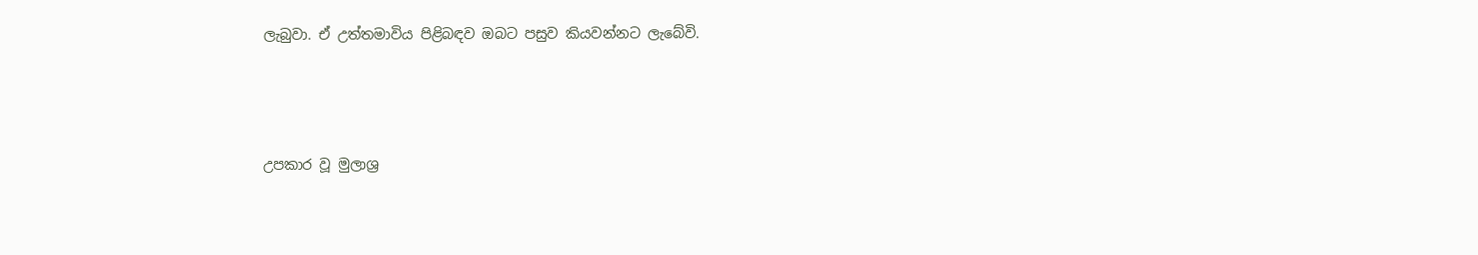ලැබුවා. ඒ උත්තමාවිය පිළිබඳව ඔබට පසුව කියවන්නට ලැබේවි.



උපකාර වූ මුලාශ්‍ර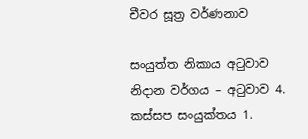චීවර සූත්‍ර වර්ණනාව

සංයුත්ත නිකාය අටුවාව නිදාන වර්ගය – අටුවාව 4. කස්සප සංයුක්තය 1.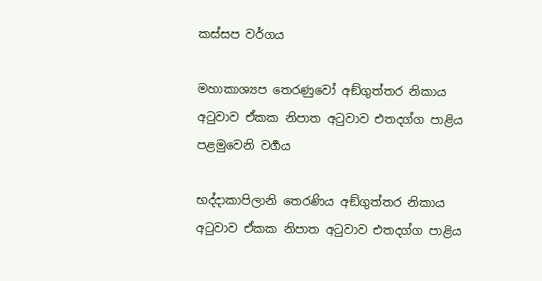කස්සප වර්ගය

මහාකාශ්‍යප තෙරණුවෝ අඞ්ගුත්තර නිකාය අටුවාව ඒකක නිපාත අටුවාව එතදග්ග පාළිය පළමුවෙනි වර්‍ගය

භද්දාකාපිලානි තෙරණිය අඞ්ගුත්තර නිකාය අටුවාව ඒකක නිපාත අටුවාව එතදග්ග පාළිය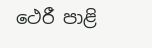ථෙරී පාළි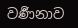වර්‍ණනාව